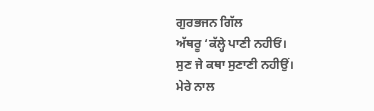ਗੁਰਭਜਨ ਗਿੱਲ
ਅੱਥਰੂ ‘ਕੱਲ੍ਹੇ ਪਾਣੀ ਨਹੀਓਂ।
ਸੁਣ ਜੇ ਕਥਾ ਸੁਣਾਣੀ ਨਹੀਉਂ।
ਮੇਰੇ ਨਾਲ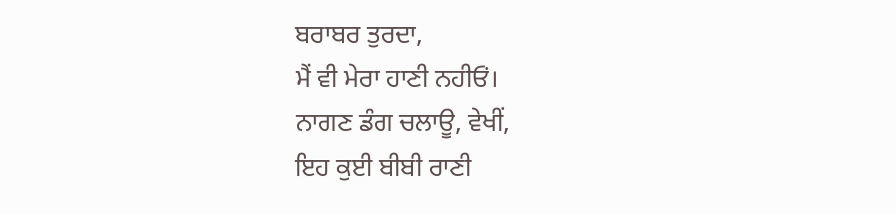ਬਰਾਬਰ ਤੁਰਦਾ,
ਮੈਂ ਵੀ ਮੇਰਾ ਹਾਣੀ ਨਹੀਓਂ।
ਨਾਗਣ ਡੰਗ ਚਲਾਊ, ਵੇਖੀਂ,
ਇਹ ਕੁਈ ਬੀਬੀ ਰਾਣੀ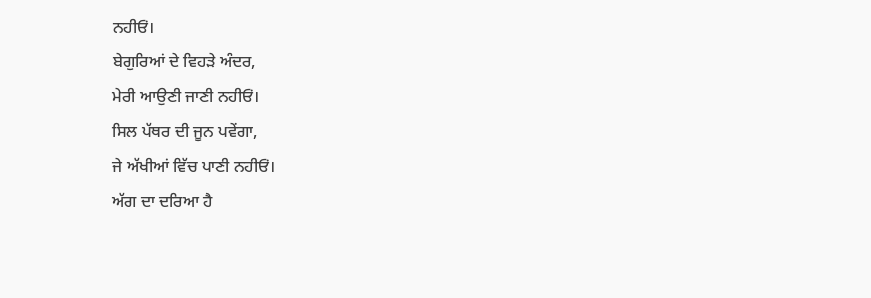ਨਹੀਓਂ।
ਬੇਗੁਰਿਆਂ ਦੇ ਵਿਹੜੇ ਅੰਦਰ,
ਮੇਰੀ ਆਉਣੀ ਜਾਣੀ ਨਹੀਓਂ।
ਸਿਲ ਪੱਥਰ ਦੀ ਜੂਨ ਪਵੇਂਗਾ,
ਜੇ ਅੱਖੀਆਂ ਵਿੱਚ ਪਾਣੀ ਨਹੀਓਂ।
ਅੱਗ ਦਾ ਦਰਿਆ ਹੈ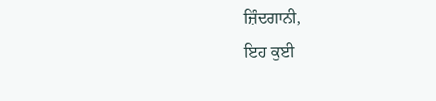ਜ਼ਿੰਦਗਾਨੀ,
ਇਹ ਕੁਈ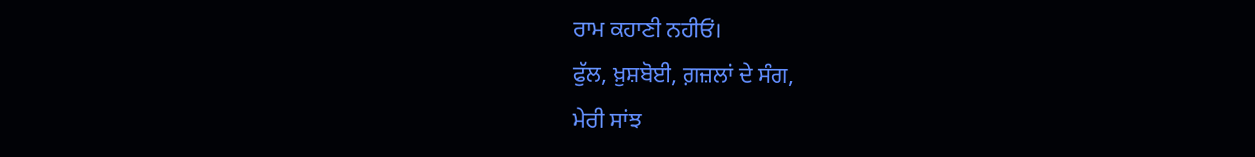ਰਾਮ ਕਹਾਣੀ ਨਹੀਓਂ।
ਫੁੱਲ, ਖ਼ੁਸ਼ਬੋਈ, ਗ਼ਜ਼ਲਾਂ ਦੇ ਸੰਗ,
ਮੇਰੀ ਸਾਂਝ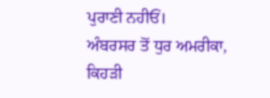ਪੁਰਾਣੀ ਨਹੀਓਂ।
ਅੰਬਰਸਰ ਤੋਂ ਧੁਰ ਅਮਰੀਕਾ,
ਕਿਹੜੀ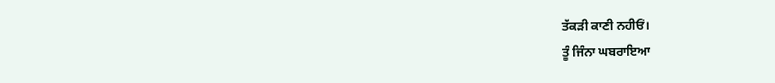ਤੱਕੜੀ ਕਾਣੀ ਨਹੀਓਂ।
ਤੂੰ ਜਿੰਨਾ ਘਬਰਾਇਆ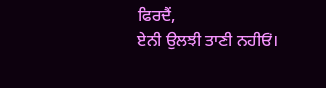ਫਿਰਦੈਂ,
ਏਨੀ ਉਲਝੀ ਤਾਣੀ ਨਹੀਓਂ।